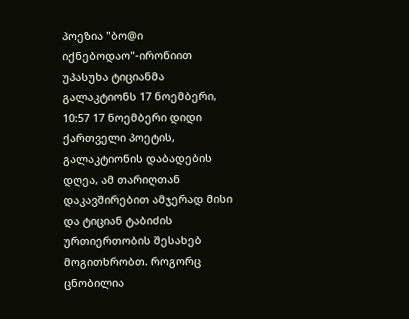პოეზია "ბო@ი იქნებოდაო"-ირონიით უპასუხა ტიციანმა გალაკტიონს 17 ნოემბერი, 10:57 17 ნოემბერი დიდი ქართველი პოეტის, გალაკტიონის დაბადების დღეა, ამ თარიღთან დაკავშირებით ამჯერად მისი და ტიციან ტაბიძის ურთიერთობის შესახებ მოგითხრობთ. როგორც ცნობილია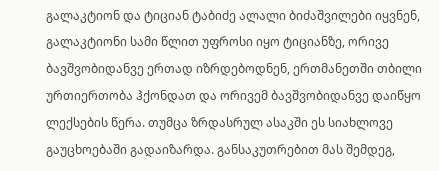გალაკტიონ და ტიციან ტაბიძე ალალი ბიძაშვილები იყვნენ, გალაკტიონი სამი წლით უფროსი იყო ტიციანზე, ორივე ბავშვობიდანვე ერთად იზრდებოდნენ, ერთმანეთში თბილი ურთიერთობა ჰქონდათ და ორივემ ბავშვობიდანვე დაიწყო ლექსების წერა. თუმცა ზრდასრულ ასაკში ეს სიახლოვე გაუცხოებაში გადაიზარდა. განსაკუთრებით მას შემდეგ,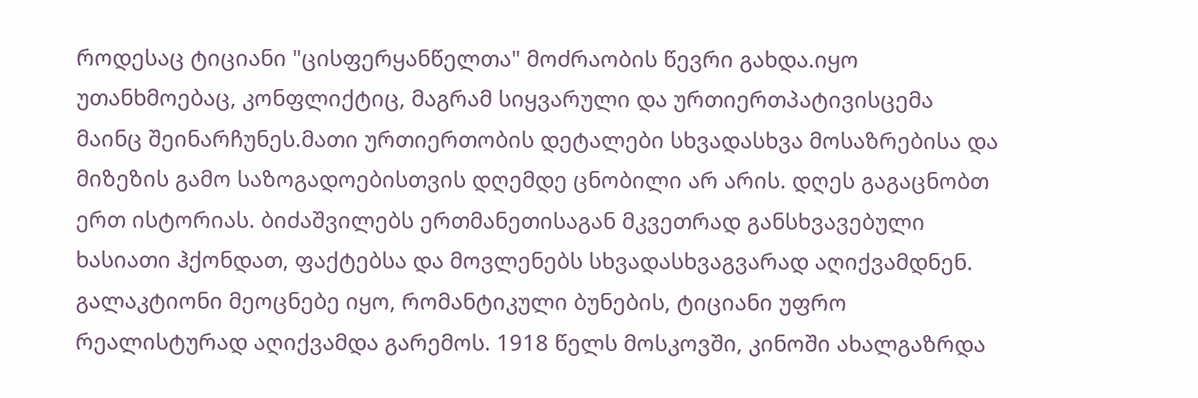როდესაც ტიციანი "ცისფერყანწელთა" მოძრაობის წევრი გახდა.იყო უთანხმოებაც, კონფლიქტიც, მაგრამ სიყვარული და ურთიერთპატივისცემა მაინც შეინარჩუნეს.მათი ურთიერთობის დეტალები სხვადასხვა მოსაზრებისა და მიზეზის გამო საზოგადოებისთვის დღემდე ცნობილი არ არის. დღეს გაგაცნობთ ერთ ისტორიას. ბიძაშვილებს ერთმანეთისაგან მკვეთრად განსხვავებული ხასიათი ჰქონდათ, ფაქტებსა და მოვლენებს სხვადასხვაგვარად აღიქვამდნენ. გალაკტიონი მეოცნებე იყო, რომანტიკული ბუნების, ტიციანი უფრო რეალისტურად აღიქვამდა გარემოს. 1918 წელს მოსკოვში, კინოში ახალგაზრდა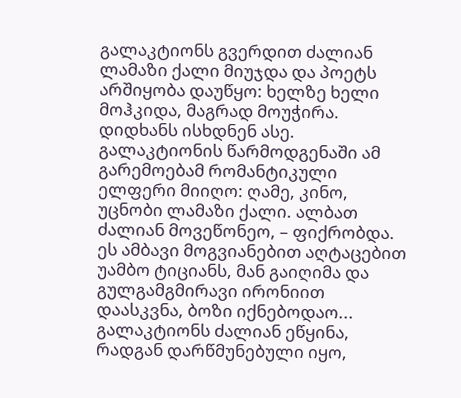გალაკტიონს გვერდით ძალიან ლამაზი ქალი მიუჯდა და პოეტს არშიყობა დაუწყო: ხელზე ხელი მოჰკიდა, მაგრად მოუჭირა. დიდხანს ისხდნენ ასე. გალაკტიონის წარმოდგენაში ამ გარემოებამ რომანტიკული ელფერი მიიღო: ღამე, კინო, უცნობი ლამაზი ქალი. ალბათ ძალიან მოვეწონეო, – ფიქრობდა. ეს ამბავი მოგვიანებით აღტაცებით უამბო ტიციანს, მან გაიღიმა და გულგამგმირავი ირონიით დაასკვნა, ბოზი იქნებოდაო... გალაკტიონს ძალიან ეწყინა, რადგან დარწმუნებული იყო,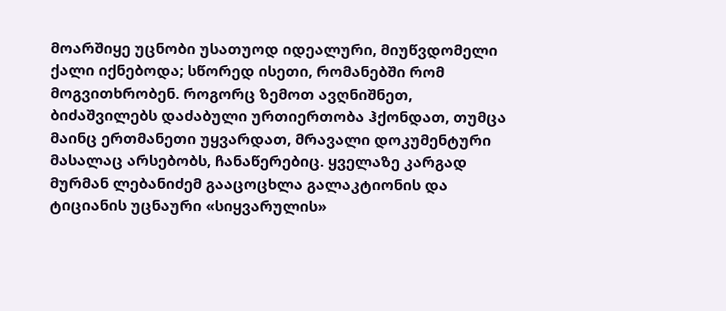მოარშიყე უცნობი უსათუოდ იდეალური, მიუწვდომელი ქალი იქნებოდა; სწორედ ისეთი, რომანებში რომ მოგვითხრობენ. როგორც ზემოთ ავღნიშნეთ, ბიძაშვილებს დაძაბული ურთიერთობა ჰქონდათ, თუმცა მაინც ერთმანეთი უყვარდათ, მრავალი დოკუმენტური მასალაც არსებობს, ჩანაწერებიც. ყველაზე კარგად მურმან ლებანიძემ გააცოცხლა გალაკტიონის და ტიციანის უცნაური «სიყვარულის»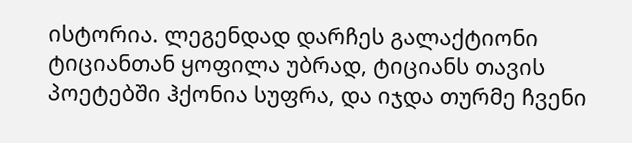ისტორია. ლეგენდად დარჩეს გალაქტიონი ტიციანთან ყოფილა უბრად, ტიციანს თავის პოეტებში ჰქონია სუფრა, და იჯდა თურმე ჩვენი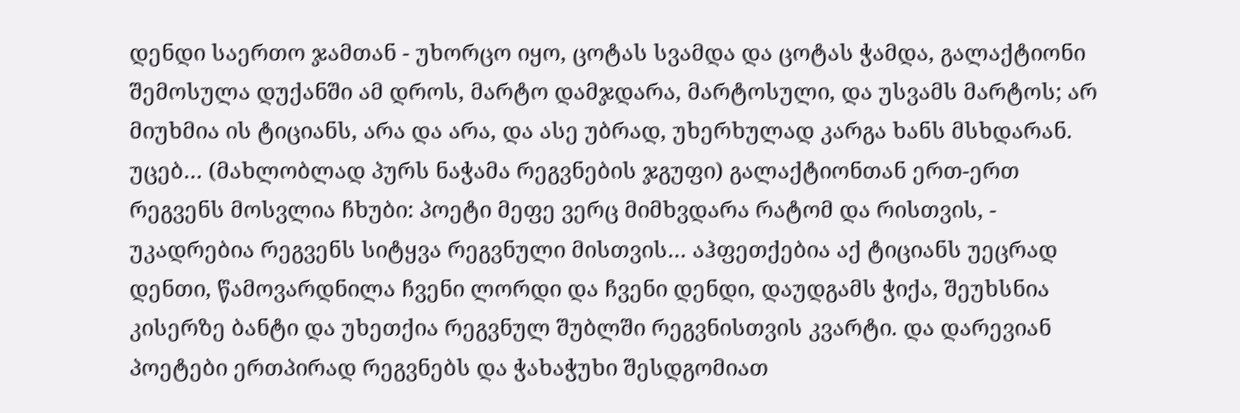დენდი საერთო ჯამთან - უხორცო იყო, ცოტას სვამდა და ცოტას ჭამდა, გალაქტიონი შემოსულა დუქანში ამ დროს, მარტო დამჯდარა, მარტოსული, და უსვამს მარტოს; არ მიუხმია ის ტიციანს, არა და არა, და ასე უბრად, უხერხულად კარგა ხანს მსხდარან. უცებ… (მახლობლად პურს ნაჭამა რეგვნების ჯგუფი) გალაქტიონთან ერთ-ერთ რეგვენს მოსვლია ჩხუბი: პოეტი მეფე ვერც მიმხვდარა რატომ და რისთვის, - უკადრებია რეგვენს სიტყვა რეგვნული მისთვის… აჰფეთქებია აქ ტიციანს უეცრად დენთი, წამოვარდნილა ჩვენი ლორდი და ჩვენი დენდი, დაუდგამს ჭიქა, შეუხსნია კისერზე ბანტი და უხეთქია რეგვნულ შუბლში რეგვნისთვის კვარტი. და დარევიან პოეტები ერთპირად რეგვნებს და ჭახაჭუხი შესდგომიათ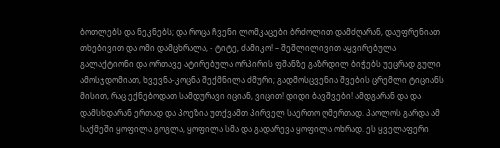ბოთლებს და ნეკნებს; და როცა ჩვენი ლომკაცები ბრძოლით დამძღარან, დაუფრენიათ თხებივით და ომი დამცხრალა, - ტიტე, ძამიკო! – შეშლილივით აყვირებულა გალაქტიონი და ორთავე ატირებულა ორპირის ფშანზე გაზრდილ ბიჭებს უეცრად გული ამოსჯდომიათ, ხვევნა-კოცნა შექმნილა ძმური; გადმოსცვენია შვების ცრემლი ტიციანს მისით, რაც ექნებოდათ სამდურავი იციან, ვიცით! დიდი ბავშვები! ამდგარან და და დამსხდარან ერთად და პოეზია უთქვამთ პირველ საერთო ღმერთად. პაოლოს გარდა ამ საქმეში ყოფილა გოგლა, ყოფილა სმა და გადარევა ყოფილა ოხრად. ეს ყველაფერი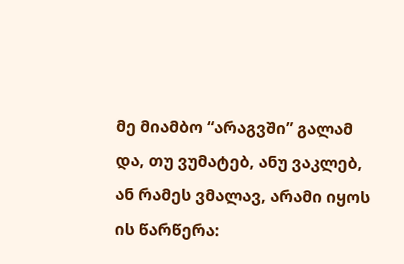მე მიამბო “არაგვში” გალამ და, თუ ვუმატებ, ანუ ვაკლებ, ან რამეს ვმალავ, არამი იყოს ის წარწერა: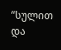“სულით და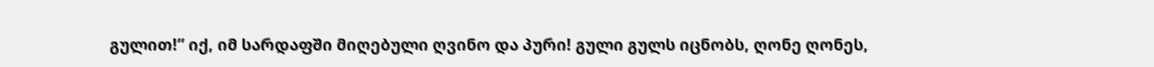გულით!” იქ, იმ სარდაფში მიღებული ღვინო და პური! გული გულს იცნობს, ღონე ღონეს,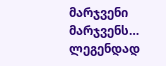მარჯვენი მარჯვენს… ლეგენდად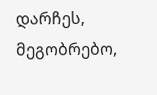დარჩეს, მეგობრებო,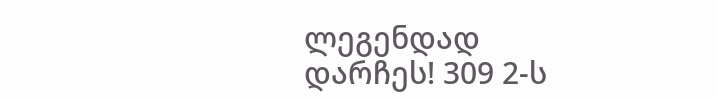ლეგენდად დარჩეს! 309 2-ს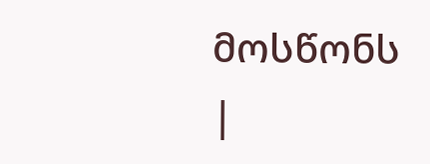მოსწონს
|